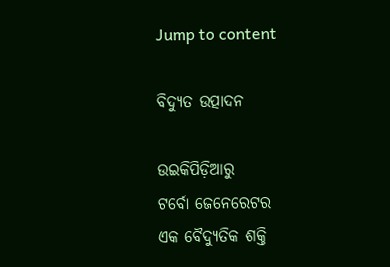Jump to content

ବିଦ୍ୟୁତ ଉତ୍ପାଦନ

ଉଇକିପିଡ଼ିଆ‌ରୁ
ଟର୍ବୋ ଜେନେରେଟର
ଏକ ବୈଦ୍ୟୁତିକ ଶକ୍ତି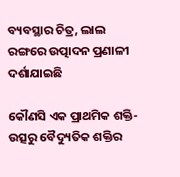ବ୍ୟବସ୍ଥାର ଚିତ୍ର, ଲାଲ ରଙ୍ଗରେ ଉତ୍ପାଦନ ପ୍ରଣାଳୀ ଦର୍ଶାଯାଇଛି

କୌଣସି ଏକ ପ୍ରାଥମିକ ଶକ୍ତି-ଉତ୍ସରୁ ବୈଦ୍ୟୁତିକ ଶକ୍ତିର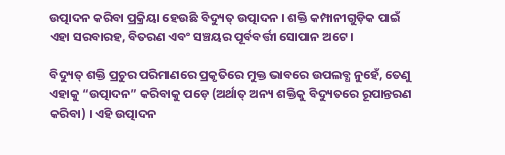ଉତ୍ପାଦନ କରିବା ପ୍ରକ୍ରିୟା ହେଉଛି ବିଦ୍ୟୁତ୍ ଉତ୍ପାଦନ । ଶକ୍ତି କମ୍ପାନୀଗୁଡ଼ିକ ପାଇଁ ଏହା ସରବାରହ, ବିତରଣ ଏବଂ ସଞ୍ଚୟର ପୂର୍ବବର୍ତ୍ତୀ ସୋପାନ ଅଟେ ।

ବିଦ୍ୟୁତ୍ ଶକ୍ତି ପ୍ରଚୁର ପରିମାଣରେ ପ୍ରକୃତିରେ ମୁକ୍ତ ଭାବରେ ଉପଲବ୍ଧ ନୁହେଁ, ତେଣୁ ଏହାକୁ “ଉତ୍ପାଦନ” କରିବାକୁ ପଡ଼େ (ଅର୍ଥାତ୍ ଅନ୍ୟ ଶକ୍ତିକୁ ବିଦ୍ୟୁତରେ ରୂପାନ୍ତରଣ କରିବା) । ଏହି ଉତ୍ପାଦନ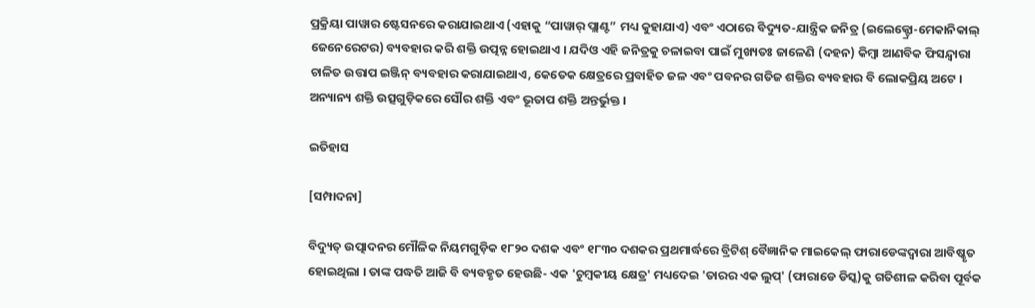ପ୍ରକ୍ରିୟା ପାୱାର ଷ୍ଟେସନରେ କରାଯାଇଥାଏ (ଏହାକୁ “ପାୱାର୍ ପ୍ଲାଣ୍ଟ” ମଧ୍ୟ କୁହାଯାଏ) ଏବଂ ଏଠାରେ ବିଦ୍ୟୁତ-ଯାନ୍ତ୍ରିକ ଜନିତ୍ର (ଇଲେକ୍ଟ୍ରୋ-ମେକାନିକାଲ୍ ଜେନେରେଟର) ବ୍ୟବହାର କରି ଶକ୍ତି ଉତ୍ପନ୍ନ ହୋଇଥାଏ । ଯଦିଓ ଏହି ଜନିତ୍ରକୁ ଚଳାଇବା ପାଇଁ ମୁଖ୍ୟତଃ ଜାଳେଣି (ଦହନ) କିମ୍ବା ଆଣବିକ ଫିସନ୍ଦ୍ୱାରା ଚାଳିତ ଉତ୍ତାପ ଇଞ୍ଜିନ୍ ବ୍ୟବହାର କରାଯାଇଥାଏ, କେତେକ କ୍ଷେତ୍ରରେ ପ୍ରବାହିତ ଜଳ ଏବଂ ପବନର ଗତିଜ ଶକ୍ତିର ବ୍ୟବହାର ବି ଲୋକପ୍ରିୟ ଅଟେ । ଅନ୍ୟାନ୍ୟ ଶକ୍ତି ଉତ୍ସଗୁଡ଼ିକରେ ସୌର ଶକ୍ତି ଏବଂ ଭୂତାପ ଶକ୍ତି ଅନ୍ତର୍ଭୁକ୍ତ ।

ଇତିହାସ

[ସମ୍ପାଦନା]

ବିଦ୍ୟୁତ୍ ଉତ୍ପାଦନର ମୌଳିକ ନିୟମଗୁଡ଼ିକ ୧୮୨୦ ଦଶକ ଏବଂ ୧୮୩୦ ଦଶକର ପ୍ରଥମାର୍ଦ୍ଧରେ ବ୍ରିଟିଶ୍ ବୈଜ୍ଞାନିକ ମାଇକେଲ୍ ଫାରାଡେଙ୍କଦ୍ୱାରା ଆବିଷ୍କୃତ ହୋଇଥିଲା । ତାଙ୍କ ପଦ୍ଧତି ଆଜି ବି ବ୍ୟବହୃତ ହେଉଛି- ଏକ 'ଚୁମ୍ବକୀୟ କ୍ଷେତ୍ର' ମଧ୍ୟଦେଇ 'ତାରର ଏକ ଲୁପ୍' (ଫାରାଡେ ଡିସ୍କ)କୁ ଗତିଶୀଳ କରିବା ପୂର୍ବକ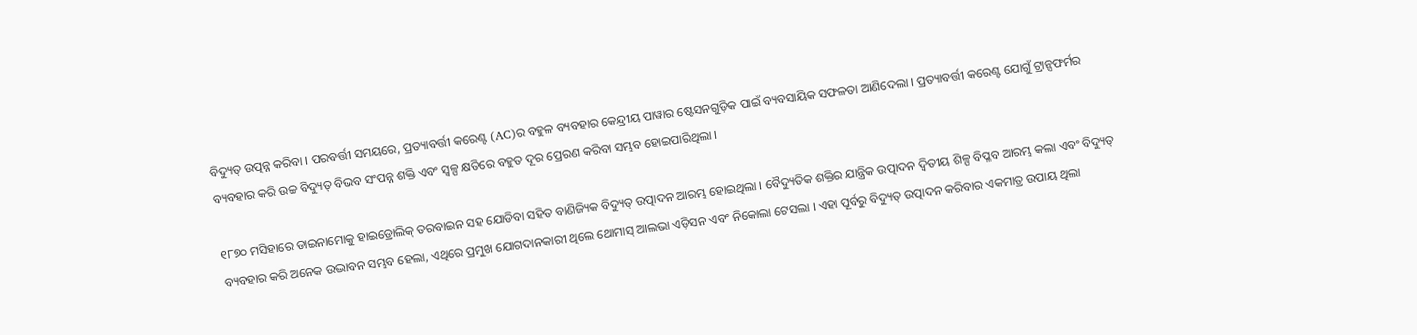ବିଦ୍ୟୁତ୍ ଉତ୍ପନ୍ନ କରିବା । ପରବର୍ତ୍ତୀ ସମୟରେ, ପ୍ରତ୍ୟାବର୍ତ୍ତୀ କରେଣ୍ଟ (AC)ର ବହୁଳ ବ୍ୟବହାର କେନ୍ଦ୍ରୀୟ ପାୱାର ଷ୍ଟେସନଗୁଡ଼ିକ ପାଇଁ ବ୍ୟବସାୟିକ ସଫଳତା ଆଣିଦେଲା । ପ୍ରତ୍ୟାବର୍ତ୍ତୀ କରେଣ୍ଟ ଯୋଗୁଁ ଟ୍ରାନ୍ସଫର୍ମର ବ୍ୟବହାର କରି ଉଚ୍ଚ ବିଦ୍ୟୁତ୍ ବିଭବ ସଂପନ୍ନ ଶକ୍ତି ଏବଂ ସ୍ୱଳ୍ପ କ୍ଷତିରେ ବହୁତ ଦୂର ପ୍ରେରଣ କରିବା ସମ୍ଭବ ହୋଇପାରିଥିଲା ।

୧୮୭୦ ମସିହାରେ ଡାଇନାମୋକୁ ହାଇଡ୍ରୋଲିକ୍ ତରବାଇନ ସହ ଯୋଡିବା ସହିତ ବାଣିଜ୍ୟିକ ବିଦ୍ୟୁତ୍ ଉତ୍ପାଦନ ଆରମ୍ଭ ହୋଇଥିଲା । ବୈଦ୍ୟୁତିକ ଶକ୍ତିର ଯାନ୍ତ୍ରିକ ଉତ୍ପାଦନ ଦ୍ୱିତୀୟ ଶିଳ୍ପ ବିପ୍ଳବ ଆରମ୍ଭ କଲା ଏବଂ ବିଦ୍ୟୁତ୍ ବ୍ୟବହାର କରି ଅନେକ ଉଦ୍ଭାବନ ସମ୍ଭବ ହେଲା, ଏଥିରେ ପ୍ରମୁଖ ଯୋଗଦାନକାରୀ ଥିଲେ ଥୋମାସ୍ ଆଲଭା ଏଡ଼ିସନ ଏବଂ ନିକୋଲା ଟେସଲା । ଏହା ପୂର୍ବରୁ ବିଦ୍ୟୁତ୍ ଉତ୍ପାଦନ କରିବାର ଏକମାତ୍ର ଉପାୟ ଥିଲା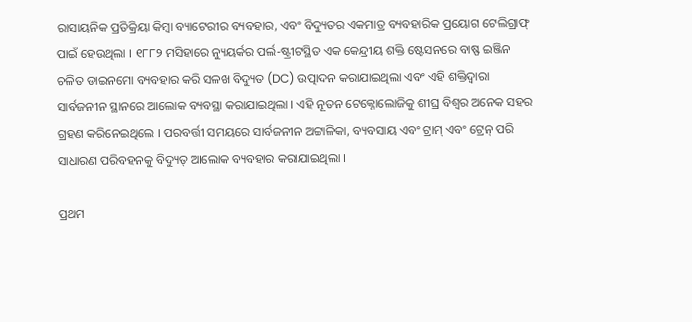ରାସାୟନିକ ପ୍ରତିକ୍ରିୟା କିମ୍ବା ବ୍ୟାଟେରୀର ବ୍ୟବହାର, ଏବଂ ବିଦ୍ୟୁତର ଏକମାତ୍ର ବ୍ୟବହାରିକ ପ୍ରୟୋଗ ଟେଲିଗ୍ରାଫ୍ ପାଇଁ ହେଉଥିଲା । ୧୮୮୨ ମସିହାରେ ନ୍ୟୁୟର୍କର ପର୍ଲ-ଷ୍ଟ୍ରୀଟସ୍ଥିତ ଏକ କେନ୍ଦ୍ରୀୟ ଶକ୍ତି ଷ୍ଟେସନରେ ବାଷ୍ଫ ଇଞ୍ଜିନ ଚଳିତ ଡାଇନମୋ ବ୍ୟବହାର କରି ସଳଖ ବିଦ୍ୟୁତ (DC) ଉତ୍ପାଦନ କରାଯାଇଥିଲା ଏବଂ ଏହି ଶକ୍ତିଦ୍ୱାରା ସାର୍ବଜନୀନ ସ୍ଥାନରେ ଆଲୋକ ବ୍ୟବସ୍ଥା କରାଯାଇଥିଲା । ଏହି ନୂତନ ଟେକ୍ନୋଲୋଜିକୁ ଶୀଘ୍ର ବିଶ୍ୱର ଅନେକ ସହର ଗ୍ରହଣ କରିନେଇଥିଲେ । ପରବର୍ତ୍ତୀ ସମୟରେ ସାର୍ବଜନୀନ ଅଟ୍ଟାଳିକା, ବ୍ୟବସାୟ ଏବଂ ଟ୍ରାମ୍ ଏବଂ ଟ୍ରେନ୍ ପରି ସାଧାରଣ ପରିବହନକୁ ବିଦ୍ୟୁତ୍ ଆଲୋକ ବ୍ୟବହାର କରାଯାଇଥିଲା ।

ପ୍ରଥମ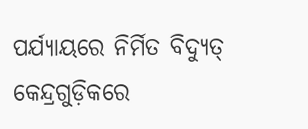ପର୍ଯ୍ୟାୟରେ ନିର୍ମିତ ବିଦ୍ୟୁତ୍ କେନ୍ଦ୍ରଗୁଡ଼ିକରେ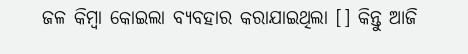ଜଳ କିମ୍ବା କୋଇଲା ବ୍ୟବହାର କରାଯାଇଥିଲା [] କିନ୍ତୁ ଆଜି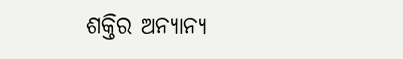ଶକ୍ତିର ଅନ୍ୟାନ୍ୟ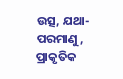ଉତ୍ସ, ଯଥା- ପରମାଣୁ, ପ୍ରାକୃତିକ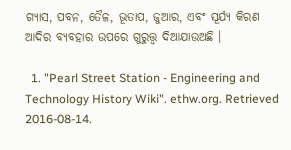ଗ୍ୟାସ, ପବନ, ତୈଳ, ଭୂତାପ, ଜୁଆର, ଏବଂ ସୂର୍ଯ୍ୟ କିରଣ ଆଦିର ବ୍ୟବହାର ଉପରେ ଗୁରୁତ୍ତ୍ୱ ଦିଆଯାଉଅଛି ।

  1. "Pearl Street Station - Engineering and Technology History Wiki". ethw.org. Retrieved 2016-08-14.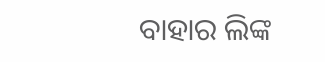ବାହାର ଲିଙ୍କ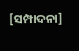[ସମ୍ପାଦନା]